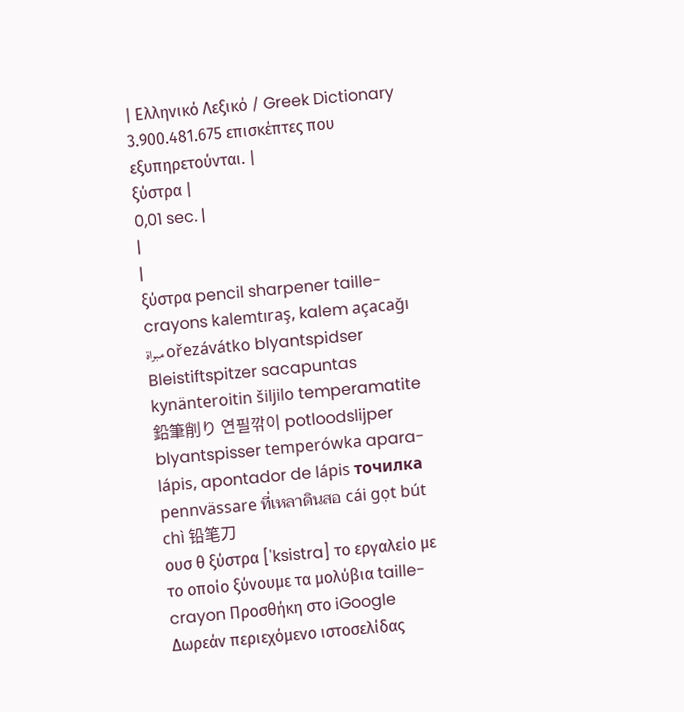| Ελληνικό Λεξικό / Greek Dictionary 3.900.481.675 επισκέπτες που εξυπηρετούνται. |
ξύστρα |
0,01 sec. |
|
|
ξύστρα pencil sharpener taille-crayons kalemtıraş, kalem açacağı مبراة ořezávátko blyantspidser Bleistiftspitzer sacapuntas kynänteroitin šiljilo temperamatite 鉛筆削り 연필깎이 potloodslijper blyantspisser temperówka apara-lápis, apontador de lápis точилка pennvässare ที่เหลาดินสอ cái gọt bút chì 铅笔刀
ουσ θ ξύστρα ['ksistra] το εργαλείο με το οποίο ξύνουμε τα μολύβια taille-crayon Προσθήκη στο iGoogle Δωρεάν περιεχόμενο ιστοσελίδας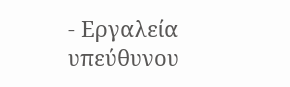- Εργαλεία υπεύθυνου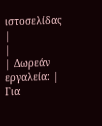ιστοσελίδας |
|
| Δωρεάν εργαλεία: |
Για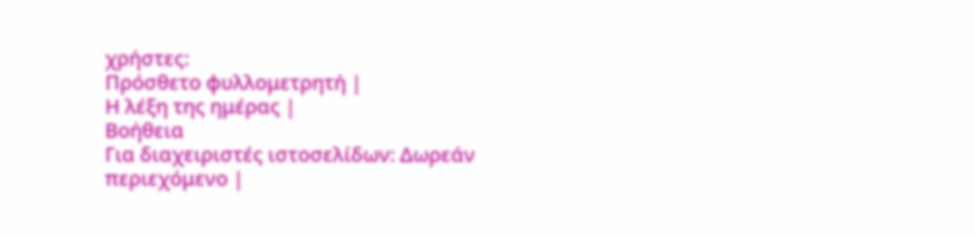χρήστες:
Πρόσθετο φυλλομετρητή |
Η λέξη της ημέρας |
Βοήθεια
Για διαχειριστές ιστοσελίδων: Δωρεάν περιεχόμενο |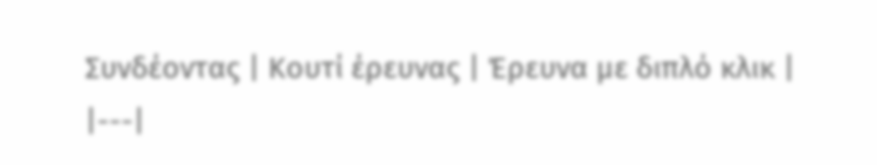Συνδέοντας | Κουτί έρευνας | Έρευνα με διπλό κλικ |
|---|